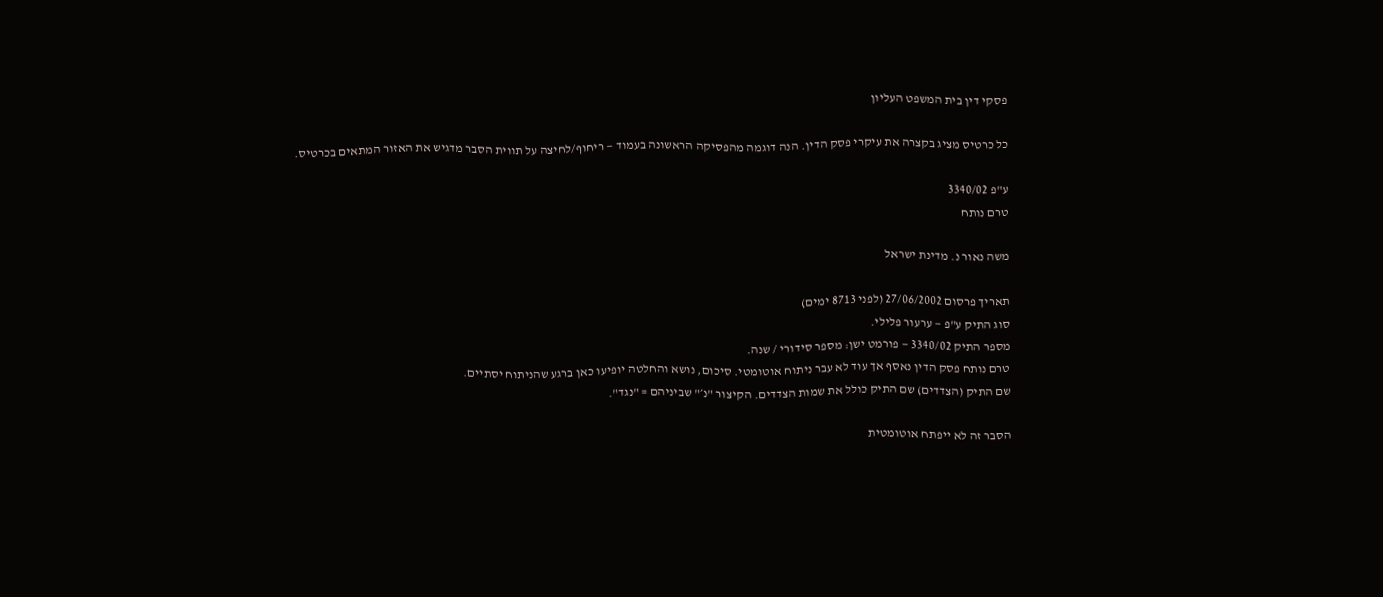פסקי דין בית המשפט העליון

כל כרטיס מציג בקצרה את עיקרי פסק הדין. הנה דוגמה מהפסיקה הראשונה בעמוד — ריחוף/לחיצה על תווית הסבר מדגיש את האזור המתאים בכרטיס.

ע"פ 3340/02
טרם נותח

משה נאור נ. מדינת ישראל

תאריך פרסום 27/06/2002 (לפני 8713 ימים)
סוג התיק ע"פ — ערעור פלילי.
מספר התיק 3340/02 — פורמט ישן: מספר סידורי / שנה.
טרם נותח פסק הדין נאסף אך עוד לא עבר ניתוח אוטומטי. סיכום, נושא והחלטה יופיעו כאן ברגע שהניתוח יסתיים.
שם התיק (הצדדים) שם התיק כולל את שמות הצדדים. הקיצור "נ׳" שביניהם = "נגד".

הסבר זה לא ייפתח אוטומטית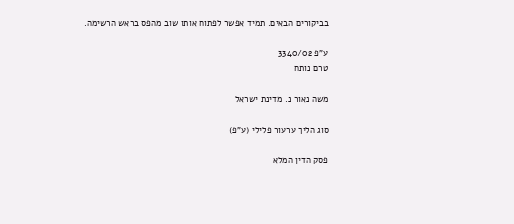בביקורים הבאים. תמיד אפשר לפתוח אותו שוב מהפס בראש הרשימה.

ע"פ 3340/02
טרם נותח

משה נאור נ. מדינת ישראל

סוג הליך ערעור פלילי (ע"פ)

פסק הדין המלא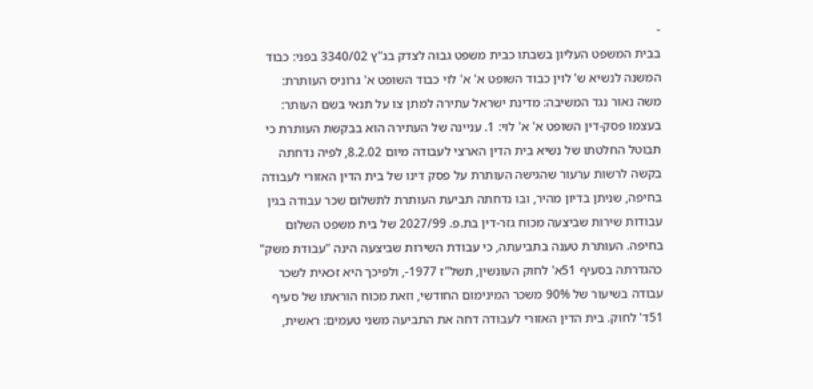-
בבית המשפט העליון בשבתו כבית משפט גבוה לצדק בג"ץ 3340/02 בפני: כבוד המשנה לנשיא ש' לוין כבוד השופט א' א' לוי כבוד השופט א' גרוניס העותרת: משה נאור נגד המשיבה: מדינת ישראל עתירה למתן צו על תנאי בשם העותר: בעצמו פסק-דין השופט א' א' לוי: 1. עניינה של העתירה הוא בבקשת העותרת כי תבוטל החלטתו של נשיא בית הדין הארצי לעבודה מיום 8.2.02, לפיה נדחתה בקשה לרשות ערעור שהגישה העותרת על פסק דינו של בית הדין האזורי לעבודה בחיפה, שניתן בדיון מהיר, ובו נדחתה תביעת העותרת לתשלום שכר עבודה בגין עבודות שירות שביצעה מכוח גזר-דין בת.פ. 2027/99 של בית משפט השלום בחיפה. העותרת טענה בתביעתה, כי עבודת השירות שביצעה הינה "עבודת משק" כהגדרתה בסעיף 51א' לחוק העונשין, תשל"ז 1977-, ולפיכך היא זכאית לשכר עבודה בשיעור של 90% משכר המינימום החודשי, וזאת מכוח הוראתו של סעיף 51ד' לחוק. בית הדין האזורי לעבודה דחה את התביעה משני טעמים: ראשית,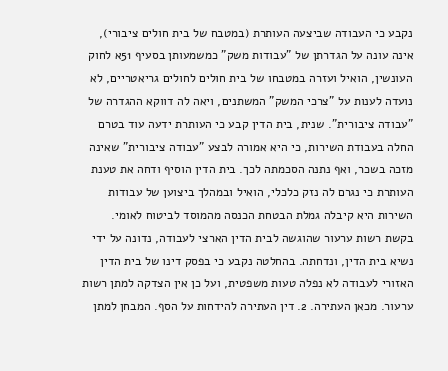נקבע כי העבודה שביצעה העותרת (במטבח של בית חולים ציבורי), אינה עונה על הגדרתן של "עבודות משק" כמשמעותן בסעיף 51א לחוק העונשין, הואיל ועזרה במטבחו של בית חולים לחולים גריאטריים, לא נועדה לענות על "צרכי המשק" המשתנים, ויאה לה דווקא ההגדרה של "עבודה ציבורית". שנית, בית הדין קבע כי העותרת ידעה עוד בטרם החלה בעבודת השירות, כי היא אמורה לבצע "עבודה ציבורית" שאינה מזכה בשכר, ואף נתנה הסכמתה לכך. בית הדין הוסיף ודחה את טענת העותרת כי נגרם לה נזק כלכלי, הואיל ובמהלך ביצוען של עבודות השירות היא קיבלה גמלת הבטחת הכנסה מהמוסד לביטוח לאומי. בקשת רשות ערעור שהוגשה לבית הדין הארצי לעבודה, נדונה על ידי נשיא בית הדין, ונדחתה. בהחלטה נקבע כי בפסק דינו של בית הדין האזורי לעבודה לא נפלה טעות משפטית, ועל כן אין הצדקה למתן רשות ערעור. מכאן העתירה. 2. דין העתירה להידחות על הסף. המבחן למתן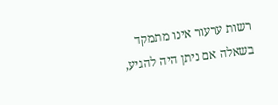רשות ערעור אינו מתמקד בשאלה אם ניתן היה להגיע,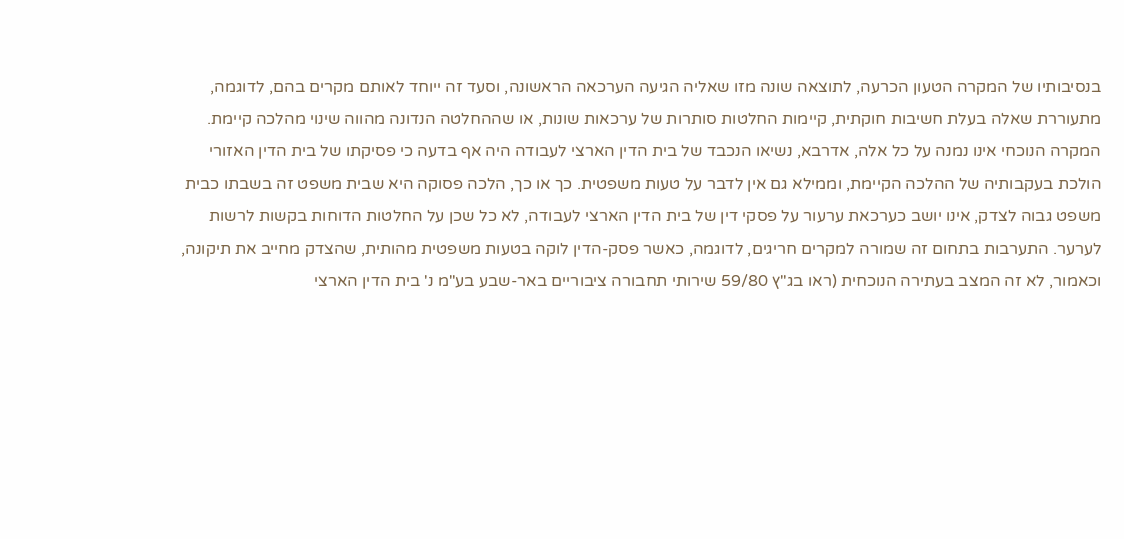בנסיבותיו של המקרה הטעון הכרעה, לתוצאה שונה מזו שאליה הגיעה הערכאה הראשונה, וסעד זה ייוחד לאותם מקרים בהם, לדוגמה, מתעוררת שאלה בעלת חשיבות חוקתית, קיימות החלטות סותרות של ערכאות שונות, או שההחלטה הנדונה מהווה שינוי מהלכה קיימת. המקרה הנוכחי אינו נמנה על כל אלה, אדרבא, נשיאו הנכבד של בית הדין הארצי לעבודה היה אף בדעה כי פסיקתו של בית הדין האזורי הולכת בעקבותיה של ההלכה הקיימת, וממילא גם אין לדבר על טעות משפטית. כך או כך, הלכה פסוקה היא שבית משפט זה בשבתו כבית משפט גבוה לצדק, אינו יושב כערכאת ערעור על פסקי דין של בית הדין הארצי לעבודה, לא כל שכן על החלטות הדוחות בקשות לרשות לערער. התערבות בתחום זה שמורה למקרים חריגים, לדוגמה, כאשר פסק-הדין לוקה בטעות משפטית מהותית, שהצדק מחייב את תיקונה, וכאמור, לא זה המצב בעתירה הנוכחית (ראו בג"ץ 59/80 שירותי תחבורה ציבוריים באר-שבע בע"מ נ' בית הדין הארצי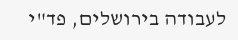לעבודה בירושלים, פד"י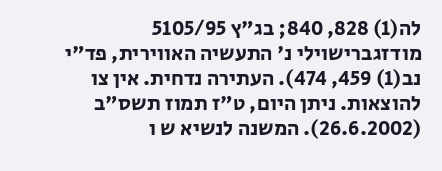לה(1) 828, 840; בג"ץ 5105/95 מודזגברישוילי נ' התעשיה האווירית, פד"י נב(1) 459, 474). העתירה נדחית. אין צו להוצאות. ניתן היום, ט"ז תמוז תשס"ב (26.6.2002). המשנה לנשיא ש ו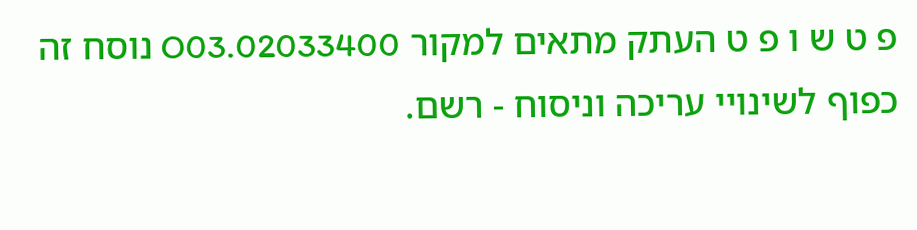פ ט ש ו פ ט העתק מתאים למקור 02033400.O03 נוסח זה כפוף לשינויי עריכה וניסוח - רשם.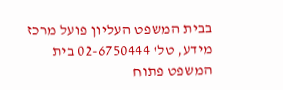בבית המשפט העליון פועל מרכז מידע, טל' 02-6750444 בית המשפט פתוח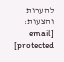להערות והצעות: [email protected]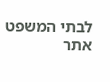לבתי המשפט אתר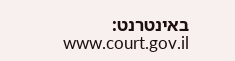באינטרנט: www.court.gov.il